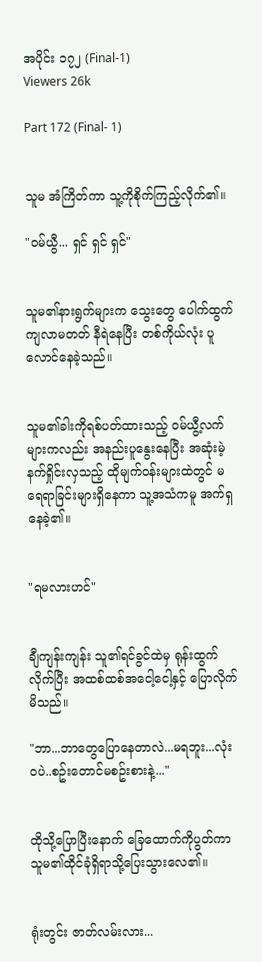အပိုင်း ၁၇၂ (Final-1)
Viewers 26k

Part 172 (Final- 1)


သူမ အံကြိတ်ကာ သူ့ကိုစိုက်ကြည့်လိုက်၏။

"ဝမ်ယွီ... ရှင် ရှင် ရှင်"


သူမ၏နားရွက်များက သွေးတွေ ပေါက်ထွက်ကျလာမတတ် နီရဲနေပြီး တစ်ကိုယ်လုံး ပူလောင်နေခဲ့သည်။


သူမ၏ခါးကိုရစ်ပတ်ထားသည့် ဝမ်ယွီ့လက်များကလည်း အနည်းပူနွေးနေပြီး အဆုံးမဲ့ နက်ရှိုင်းလှသည့် ထိုမျက်ဝန်းများထဲတွင် မရေရာခြင်းများရှိနေကာ သူ့အသံကမူ အက်ရှနေခဲ့၏။


"ရမလားဟင်"


ချီကျန်းကျန်း သူ၏ရင်ခွင်ထဲမှ ရုန်းထွက်လိုက်ပြီး အထစ်ထစ်အငေါ့ငေါ့နှင့် ပြောလိုက်မိသည်။

"ဘာ...ဘာတွေပြောနေတာလဲ...မရဘူး...လုံးဝပဲ..စဥ်းတောင်မစဥ်းစားနဲ့..."


ထိုသို့ပြောပြီးနောက် ခြေထောက်ကိုပွတ်ကာ သူမ၏ထိုင်ခုံရှိရာသို့ပြေးသွားလေ၏။


ရုံးတွင်း ဇာတ်လမ်းလား...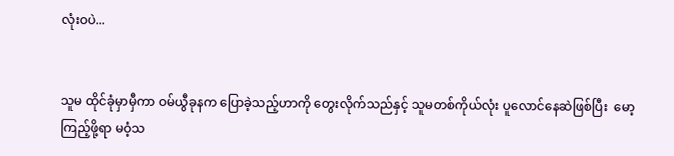လုံးဝပဲ...


သူမ ထိုင်ခုံမှာမှီကာ ဝမ်ယွီခုနက ပြောခဲ့သည့်ဟာကို တွေးလိုက်သည်နှင့် သူမတစ်ကိုယ်လုံး ပူလောင်နေဆဲဖြစ်ပြီး  မော့ကြည့်ဖို့ရာ မဝံ့သ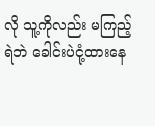လို သူ့ကိုလည်း မကြည့်ရဲဘဲ ခေါင်းပဲငုံ့ထားနေ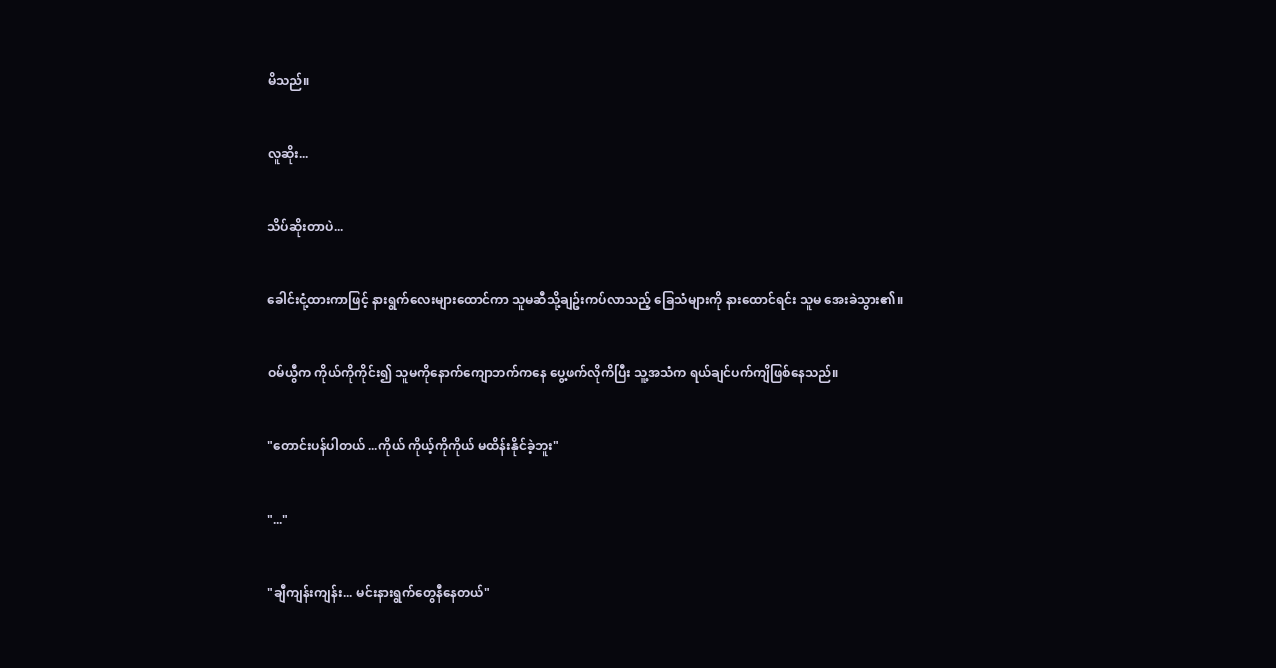မိသည်။


လူဆိုး...


သိပ်ဆိုးတာပဲ...


ခေါင်းငုံ့ထားကာဖြင့် နားရွက်လေးများထောင်ကာ သူမဆီသို့ချဥ်းကပ်လာသည့် ခြေသံများကို နားထောင်ရင်း သူမ အေးခဲသွား၏။


ဝမ်ယွီက ကိုယ်ကိုကိုင်း၍ သူမကိုနောက်ကျောဘက်ကနေ ပွေ့ဖက်လိုကိပြီး သူ့အသံက ရယ်ချင်ပက်ကျိဖြစ်နေသည်။


"တောင်းပန်ပါတယ် ...ကိုယ် ကိုယ့်ကိုကိုယ် မထိန်းနိုင်ခဲ့ဘူး"


"..."


"ချီကျန်းကျန်း... မင်းနားရွက်တွေနီနေတယ်"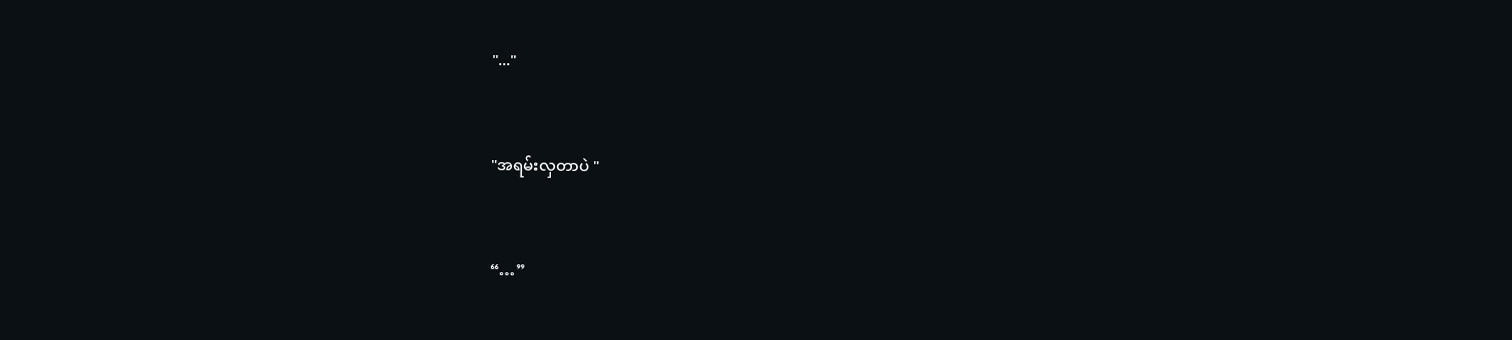"..."


"အရမ်းလှတာပဲ "


“…”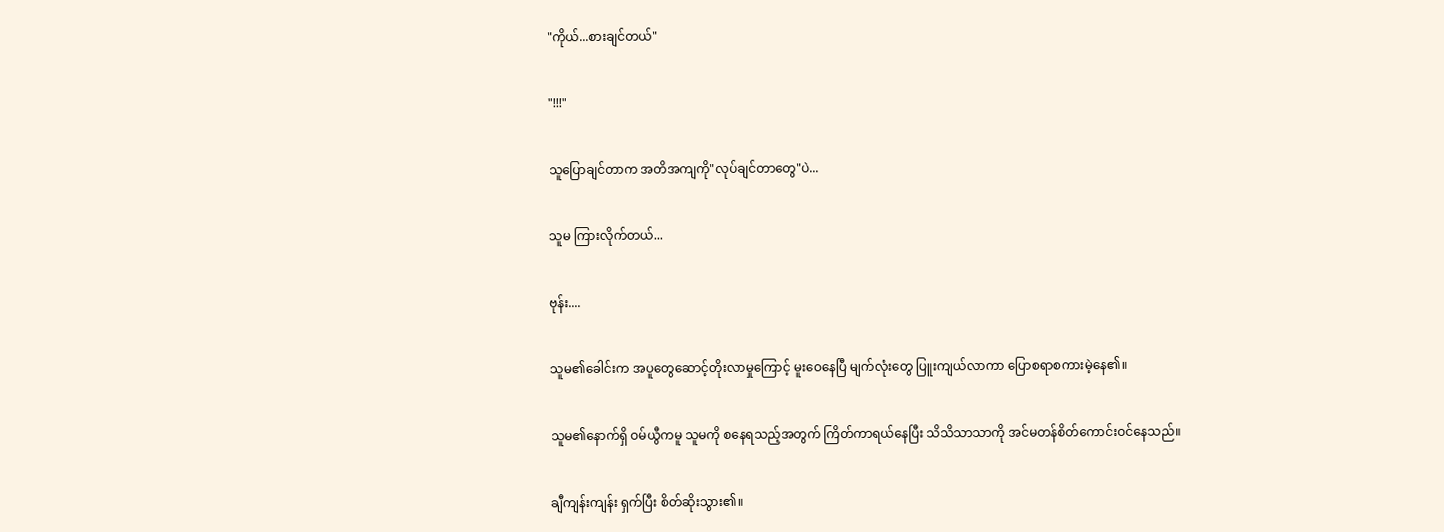"ကိုယ်...စားချင်တယ်"


"!!!"


သူပြောချင်တာက အတိအကျကို"လုပ်ချင်တာတွေ"ပဲ...


သူမ ကြားလိုက်တယ်...


ဗုန်း....


သူမ၏ခေါင်းက အပူတွေဆောင့်တိုးလာမှုကြောင့် မူးဝေနေပြီ မျက်လုံးတွေ ပြူးကျယ်လာကာ ပြောစရာစကားမဲ့နေ၏။


သူမ၏နောက်ရှိ ဝမ်ယွီကမူ သူမကို စနေရသည့်အတွက် ကြိတ်ကာရယ်နေပြီး သိသိသာသာကို အင်မတန်စိတ်ကောင်းဝင်နေသည်။


ချီကျန်းကျန်း ရှက်ပြီး စိတ်ဆိုးသွား၏။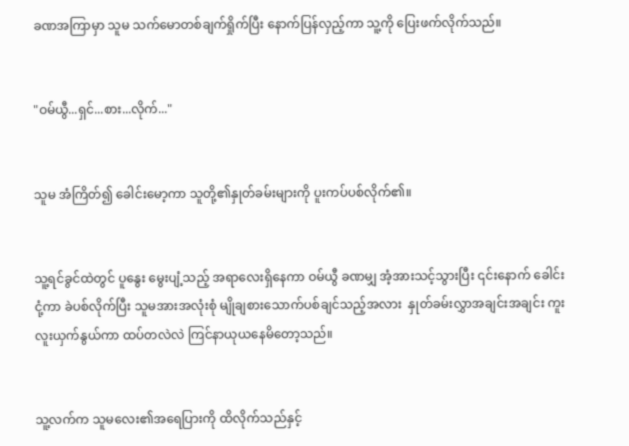ခဏအကြာမှာ သူမ သက်မောတစ်ချက်ရှိုက်ပြီး နောက်ပြန်လှည့်ကာ သူ့ကို ပြေးဖက်လိုက်သည်။


"ဝမ်ယွီ...ရှင်...စား...လိုက်..."


သူမ အံကြိတ်၍ ခေါင်းမော့ကာ သူတို့၏နှုတ်ခမ်းများကို ပူးကပ်ပစ်လိုက်၏။


သူ့ရင်ခွင်ထဲတွင် ပူနွေး မွေးပျံ့သည့် အရာလေးရှိနေကာ ဝမ်ယွီ ခဏမျှ အံ့အားသင့်သွားပြီး ၎င်းနောက် ခေါင်းငုံ့ကာ ခဲပစ်လိုက်ပြီး သူမအားအလုံးစုံ မျိုချစားသောက်ပစ်ချင်သည့်အလား  နှုတ်ခမ်းလွှာအချင်းအချင်း ကူးလူးယှက်နွယ်ကာ ထပ်တလဲလဲ ကြင်နာယုယနေမိတော့သည်။


သူ့လက်က သူမလေး၏အရေပြားကို ထိလိုက်သည်နှင့်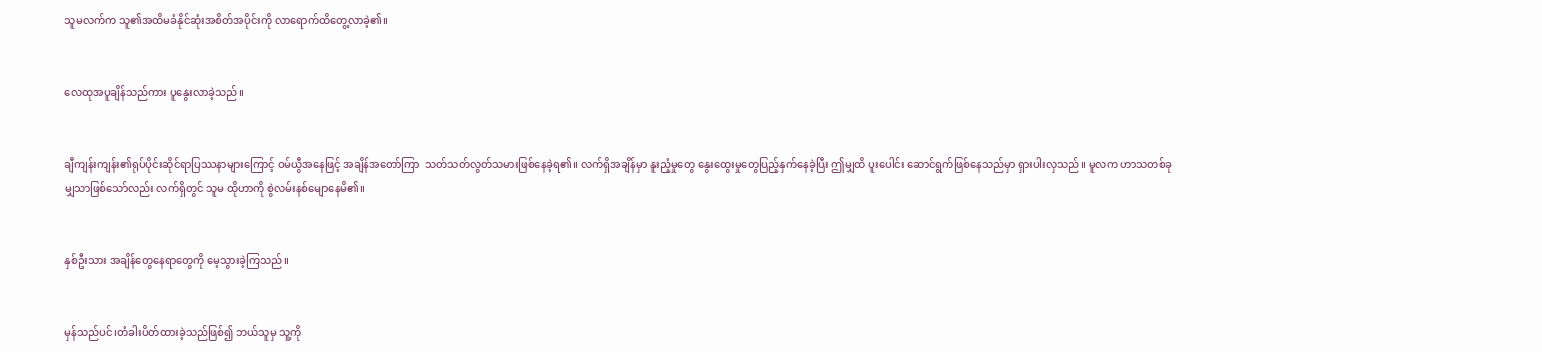သူမလက်က သူ၏အထိမခံနိုင်ဆုံးအစိတ်အပိုင်းကို လာရောက်ထိတွေ့လာခဲ့၏။


လေထုအပူချိန်သည်ကား ပူနွေးလာခဲ့သည်။


ချီကျန်းကျန်း၏ရုပ်ပိုင်းဆိုင်ရာပြဿနာများကြောင့် ဝမ်ယွီအနေဖြင့် အချိန်အတော်ကြာ  သတ်သတ်လွတ်သမားဖြစ်နေခဲ့ရ၏။ လက်ရှိအချိန်မှာ နူးညံ့မှုတွေ နွေးထွေးမှုတွေပြည့်နှက်နေခဲ့ပြီး ဤမျှထိ ပူးပေါင်း ဆောင်ရွက်ဖြစ်နေသည်မှာ ရှားပါးလှသည်။ မူလက ဟာသတစ်ခုမျှသာဖြစ်သော်လည်း လက်ရှိတွင် သူမ ထိုဟာကို စွဲလမ်းနစ်မျောနေမိ၏။


နှစ်ဦးသား အချိန်တွေနေရာတွေကို မေ့သွားခဲ့ကြသည်။


မှန်သည်ပင်၊တံခါးပိတ်ထားခဲ့သည်ဖြစ်၍ ဘယ်သူမှ သူ့ကို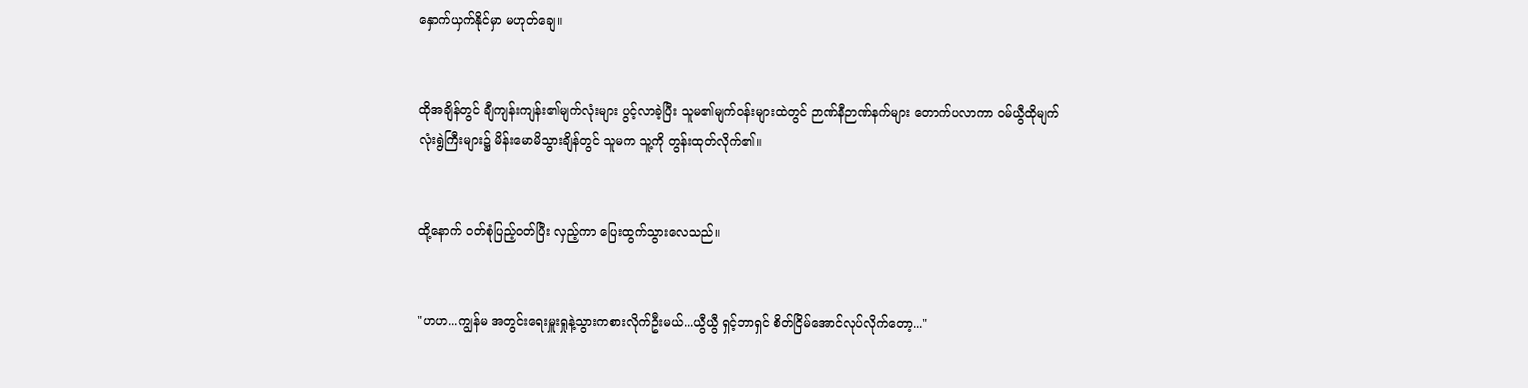နှောက်ယှက်နိုင်မှာ မဟုတ်ချေ။


ထိုအချိန်တွင် ချီကျန်းကျန်း၏မျက်လုံးများ ပွင့်လာခဲ့ပြီး သူမ၏မျက်ဝန်းများထဲတွင် ဉာဏ်နီဉာဏ်နက်များ တောက်ပလာကာ ဝမ်ယွီထိုမျက်လုံးရွဲကြီးများ၌ မိန်းမောမိသွားချိန်တွင် သူမက သူ့ကို တွန်းထုတ်လိုက်၏။


ထို့နောက် ဝတ်စုံပြည့်ဝတ်ပြီး လှည့်ကာ ပြေးထွက်သွားလေသည်။


"ဟဟ...ကျွန်မ အတွင်းရေးမှူးရှုနဲ့သွားကစားလိုက်ဦးမယ်...ယွီယွီ ရှင့်ဘာရှင် စိတ်ငြိမ်အောင်လုပ်လိုက်တော့..."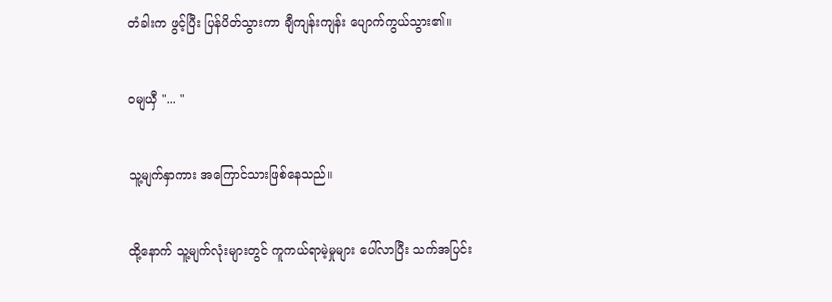တံခါးက ဖွင့်ပြီး ပြန်ပိတ်သွားကာ ချီကျန်းကျန်း ပျောက်ကွယ်သွား၏။


ဝမျယှီ "... "


သူ့မျက်နှာကား အကြောင်သားဖြစ်နေသည်။


ထို့နောက် သူ့မျက်လုံးများတွင် ကူကယ်ရာမဲ့မှုများ ပေါ်လာပြီး သက်အပြင်း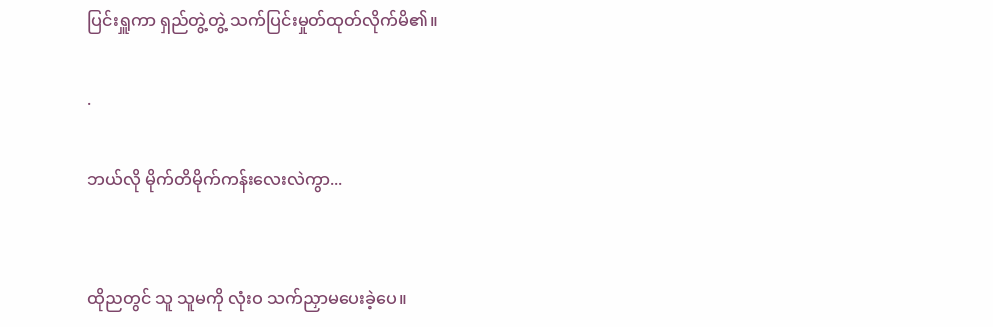ပြင်းရှူကာ ရှည်တွဲ့တွဲ့ သက်ပြင်းမှုတ်ထုတ်လိုက်မိ၏။

.

ဘယ်လို မိုက်တိမိုက်ကန်းလေးလဲကွာ...


ထိုညတွင် သူ သူမကို လုံးဝ သက်ညှာမပေးခဲ့ပေ။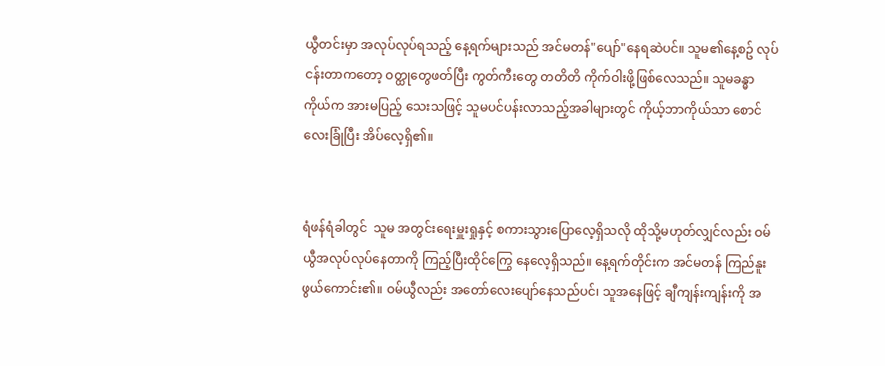ယွီတင်းမှာ အလုပ်လုပ်ရသည့် နေ့ရက်များသည် အင်မတန်"ပျော်"နေရဆဲပင်။ သူမ၏နေ့စဥ် လုပ်ငန်းတာကတော့ ဝတ္ထုတွေဖတ်ပြီး ကွတ်ကီးတွေ တတိတိ ကိုက်ဝါးဖို့ဖြစ်လေသည်။ သူမခန္ဓာကိုယ်က အားမပြည့် သေးသဖြင့် သူမပင်ပန်းလာသည့်အခါများတွင် ကိုယ့်ဘာကိုယ်သာ စောင်လေးခြုံပြီး အိပ်လေ့ရှိ၏။


ရံဖန်ရံခါတွင်  သူမ အတွင်းရေးမှူးရှုနှင့် စကားသွားပြောလေ့ရှိသလို ထိုသို့မဟုတ်လျှင်လည်း ဝမ်ယွီအလုပ်လုပ်နေတာကို ကြည့်ပြီးထိုင်ကြွေ နေလေ့ရှိသည်။ နေ့ရက်တိုင်းက အင်မတန် ကြည်နူးဖွယ်ကောင်း၏။ ဝမ်ယွီလည်း အတော်လေးပျော်နေသည်ပင်၊ သူအနေဖြင့် ချီကျန်းကျန်းကို အ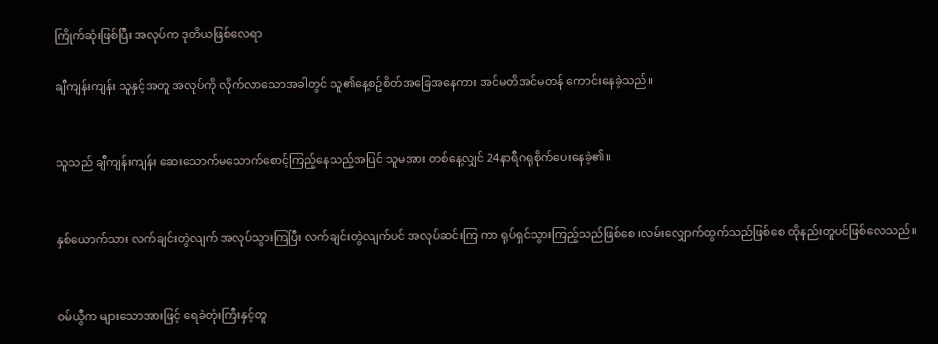ကြိုက်ဆုံးဖြစ်ပြီး အလုပ်က ဒုတိယဖြစ်လေရာ

ချီကျန်းကျန်း သူနှင့်အတူ အလုပ်ကို လိုက်လာသောအခါတွင် သူ၏နေ့စဥ်စိတ်အခြေအနေကား အင်မတိအင်မတန် ကောင်းနေခဲ့သည်။


သူသည် ချီကျန်းကျန်း ဆေးသောက်မသောက်စောင့်ကြည့်နေသည့်အပြင် သူမအား တစ်နေ့လျှင် 24နာရီဂရုစိုက်ပေးနေခဲ့၏။


နှစ်ယောက်သား လက်ချင်းတွဲလျက် အလုပ်သွားကြပြီး လက်ချင်းတွဲလျက်ပင် အလုပ်ဆင်းကြ ကာ ရုပ်ရှင်သွားကြည့်သည်ဖြစ်စေ ၊လမ်းလျှောက်ထွက်သည်ဖြစ်စေ ထိုနည်းတူပင်ဖြစ်လေသည်။


ဝမ်ယွီက များသောအားဖြင့် ရေခဲတုံးကြီးနှင့်တူ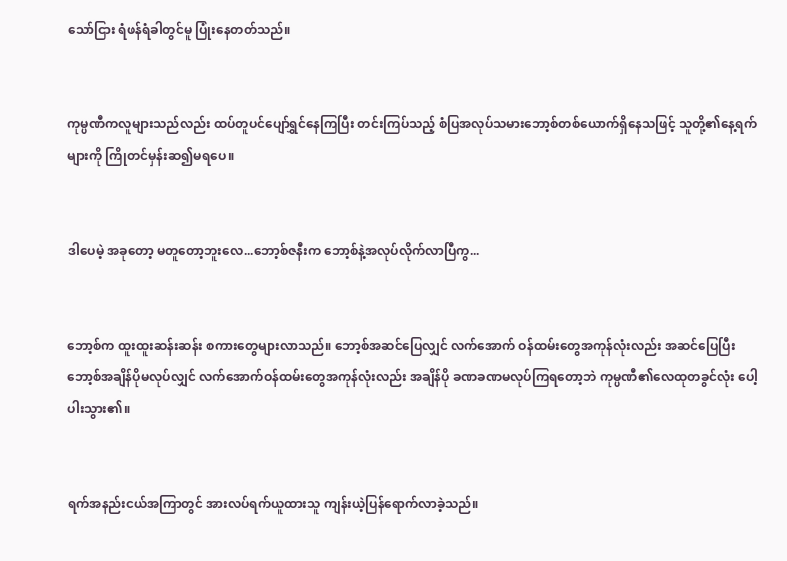သော်ငြား ရံဖန်ရံခါတွင်မူ ပြုံးနေတတ်သည်။


ကုမ္ပဏီကလူများသည်လည်း ထပ်တူပင်ပျော်ရွှင်နေကြပြီး တင်းကြပ်သည့် စံပြအလုပ်သမားဘော့စ်တစ်ယောက်ရှိနေသဖြင့် သူတို့၏နေ့ရက်များကို ကြိုတင်မှန်းဆ၍မရပေ။


ဒါပေမဲ့ အခုတော့ မတူတော့ဘူးလေ...ဘော့စ်ဇနီးက ဘော့စ်နဲ့အလုပ်လိုက်လာပြီကွ...


ဘော့စ်က ထူးထူးဆန်းဆန်း စကားတွေများလာသည်။ ဘော့စ်အဆင်ပြေလျှင် လက်အောက် ဝန်ထမ်းတွေအကုန်လုံးလည်း အဆင်ပြေပြီး ဘော့စ်အချိန်ပိုမလုပ်လျှင် လက်အောက်ဝန်ထမ်းတွေအကုန်လုံးလည်း အချိန်ပို ခဏခဏမလုပ်ကြရတော့ဘဲ ကုမ္ပဏီ၏လေထုတခွင်လုံး ပေါ့ပါးသွား၏။


ရက်အနည်းငယ်အကြာတွင် အားလပ်ရက်ယူထားသူ ကျန်းယဲ့ပြန်ရောက်လာခဲ့သည်။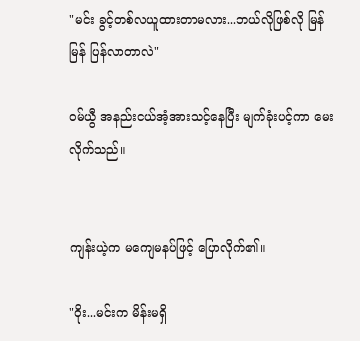"မင်း ခွင့်တစ်လယူထားတာမလား...ဘယ်လိုဖြစ်လို မြန်မြန် ပြန်လာတာလဲ"

ဝမ်ယွီ အနည်းငယ်အံ့အားသင့်နေပြီး မျက်ခုံးပင့်ကာ မေးလိုက်သည်။


ကျန်းယဲ့က မကျေမနပ်ဖြင့် ပြောလိုက်၏။

"ဝိုး...မင်းက မိန်းမရှိ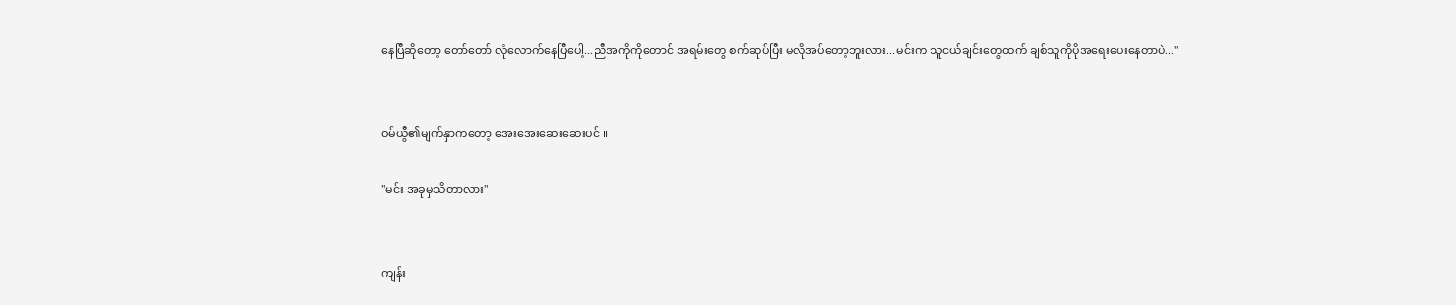နေပြီဆိုတော့ တော်တော် လုံလောက်နေပြီပေါ့...ညီအကိုကိုတောင် အရမ်းတွေ စက်ဆုပ်ပြီး မလိုအပ်တော့ဘူးလား...မင်းက သူငယ်ချင်းတွေထက် ချစ်သူကိုပိုအရေးပေးနေတာပဲ..."


ဝမ်ယွီ၏မျက်နှာကတော့ အေးအေးဆေးဆေးပင် ။

"မင်း အခုမှသိတာလား"


ကျန်း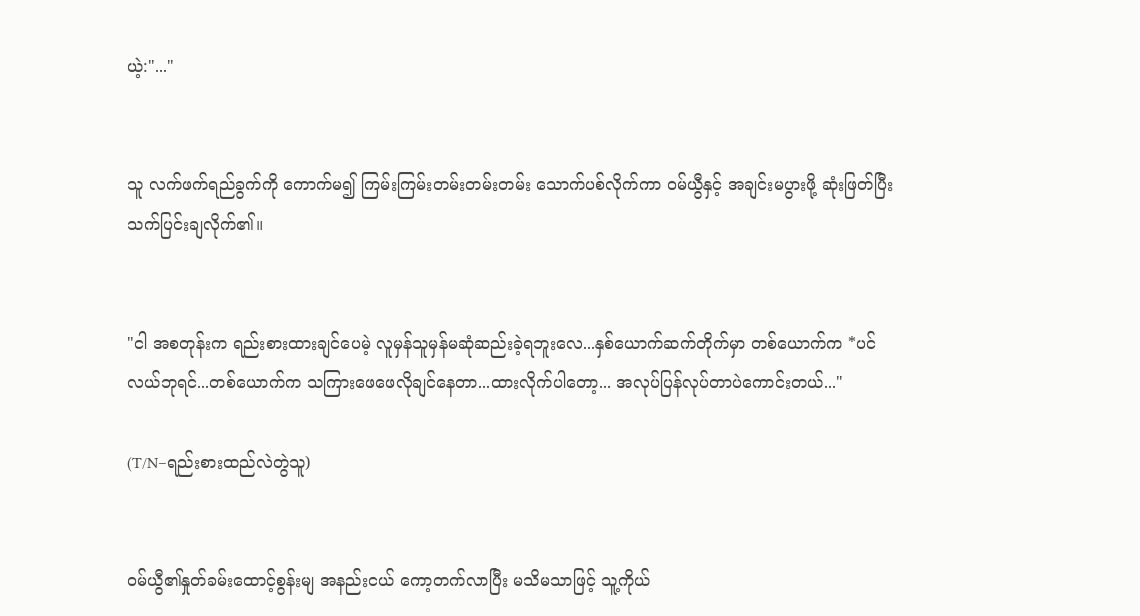ယဲ့:"..."


သူ လက်ဖက်ရည်ခွက်ကို ကောက်မ၍ ကြမ်းကြမ်းတမ်းတမ်းတမ်း သောက်ပစ်လိုက်ကာ ဝမ်ယွီနှင့် အချင်းမပွားဖို့ ဆုံးဖြတ်ပြီး သက်ပြင်းချလိုက်၏။


"ငါ အစတုန်းက ရည်းစားထားချင်ပေမဲ့ လူမှန်သူမှန်မဆုံဆည်းခဲ့ရဘူးလေ...နှစ်ယောက်ဆက်တိုက်မှာ တစ်ယောက်က *ပင်လယ်ဘုရင်...တစ်ယောက်က သကြားဖေဖေလိုချင်နေတာ...ထားလိုက်ပါတော့... အလုပ်ပြန်လုပ်တာပဲကောင်းတယ်..."

(T/N–ရည်းစားထည်လဲတွဲသူ)


ဝမ်ယွီ၏နှုတ်ခမ်းထောင့်စွန်းမျ အနည်းငယ် ကော့တက်လာပြီး မသိမသာဖြင့် သူ့ကိုယ်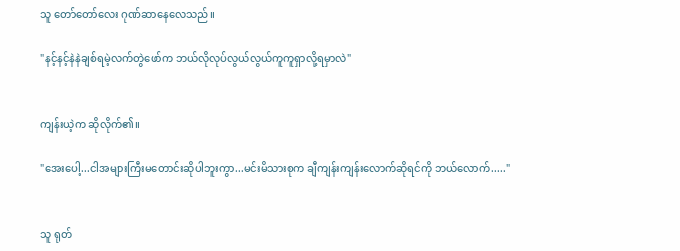သူ တော်တော်လေး ဂုဏ်ဆာနေလေသည်။

"နင့်နင့်နဲနဲချစ်ရမဲ့လက်တွဲဖော်က ဘယ်လိုလုပ်လွယ်လွယ်ကူကူရှာလို့ရမှာလဲ"


ကျန်းယဲ့က ဆိုလိုက်၏။

"အေးပေါ့...ငါအများကြီးမတောင်းဆိုပါဘူးကွာ...မင်းမိသားစုက ချီကျန်းကျန်းလောက်ဆိုရင်ကို ဘယ်လောက်....."


သူ ရုတ်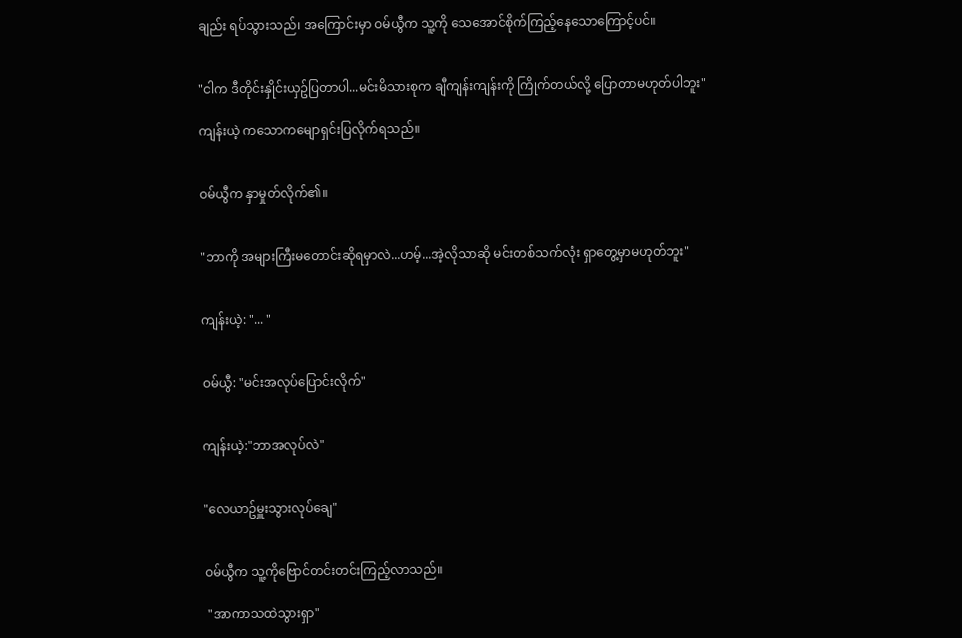ချည်း ရပ်သွားသည်၊ အကြောင်းမှာ ဝမ်ယွီက သူ့ကို သေအောင်စိုက်ကြည့်နေသောကြောင့်ပင်။


"ငါက ဒီတိုင်းနှိုင်းယှဥ်ပြတာပါ...မင်းမိသားစုက ချီကျန်းကျန်းကို ကြိုက်တယ်လို့ ပြောတာမဟုတ်ပါဘူး"

ကျန်းယဲ့ ကသောကမျောရှင်းပြလိုက်ရသည်။


ဝမ်ယွီက နှာမှုတ်လိုက်၏။


"ဘာကို အများကြီးမတောင်းဆိုရမှာလဲ...ဟမ့်...အဲ့လိုသာဆို မင်းတစ်သက်လုံး ရှာတွေ့မှာမဟုတ်ဘူး"


ကျန်းယဲ့: "... "


ဝမ်ယွီ: "မင်းအလုပ်ပြောင်းလိုက်"


ကျန်းယဲ့:"ဘာအလုပ်လဲ"


"လေယာဥ်မှူးသွားလုပ်ချေ"


ဝမ်ယွီက သူ့ကိုဗြောင်တင်းတင်းကြည့်လာသည်။

 "အာကာသထဲသွားရှာ"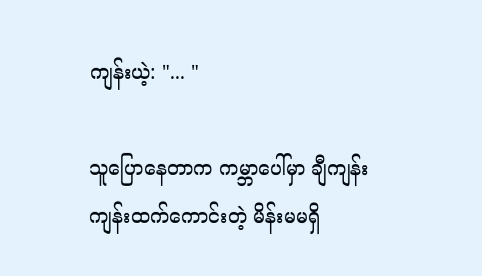ကျန်းယဲ့: "... "

သူပြောနေတာက ကမ္ဘာပေါ်မှာ ချီကျန်းကျန်းထက်ကောင်းတဲ့ မိန်းမမရှိ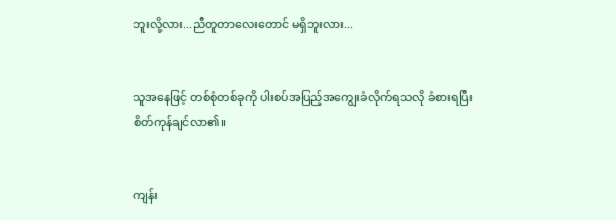ဘူးလို့လား...ညီတူတာလေးတောင် မရှိဘူးလား...


သူအနေဖြင့် တစ်စုံတစ်ခုကို ပါးစပ်အပြည့်အကျွေးခံလိုက်ရသလို ခံစားရပြီး စိတ်ကုန်ချင်လာ၏။


ကျန်း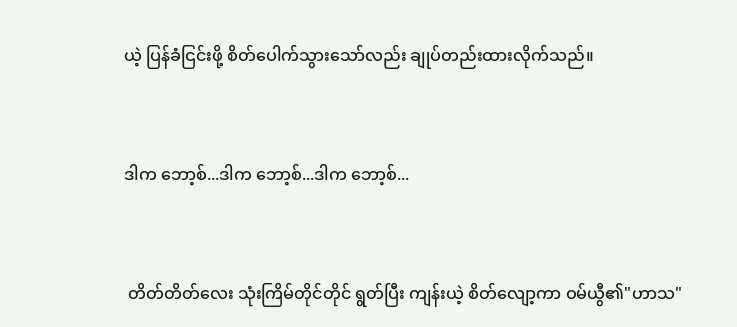ယဲ့ ပြန်ခံငြင်းဖို့ စိတ်ပေါက်သွားသော်လည်း ချုပ်တည်းထားလိုက်သည်။


ဒါက ဘော့စ်...ဒါက ဘော့စ်...ဒါက ဘော့စ်...


 တိတ်တိတ်လေး သုံးကြိမ်တိုင်တိုင် ရွတ်ပြီး ကျန်းယဲ့ စိတ်လျော့ကာ ဝမ်ယွီ၏"ဟာသ"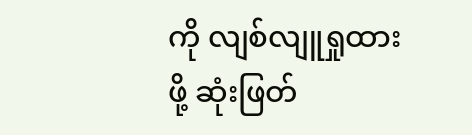ကို လျစ်လျူရှုထားဖို့ ဆုံးဖြတ်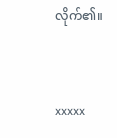လိုက်၏။


xxxxx